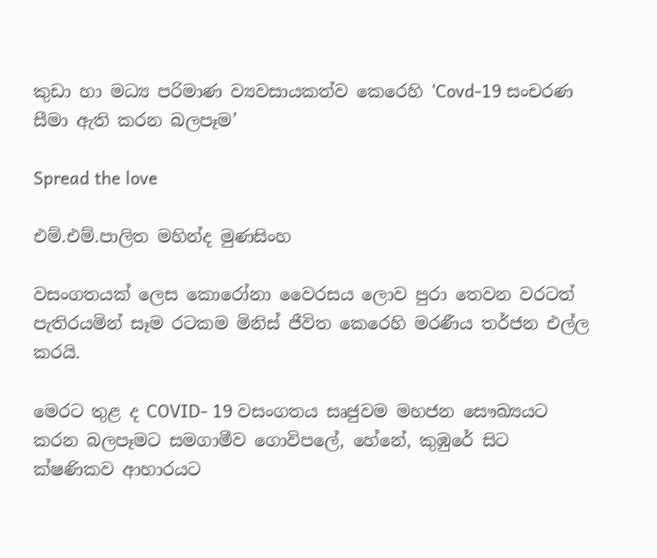කුඩා හා මධ්‍ය පරිමාණ ව්‍යවසායකත්ව කෙරෙහි ‘Covd-19 සංචරණ සීමා ඇති කරන බලපෑම’

Spread the love

එම්.එම්.පාලිත මහින්ද මුණසිංහ

වසංගතයක් ලෙස කොරෝනා වෛරසය ලොව පුරා තෙවන වරටත් පැතිරයමින් සෑම රටකම මිනිස් ජීවිත කෙරෙහි මරණීය තර්ජන එල්ල කරයි.

මෙරට තුළ ද COVID- 19 වසංගතය සෘජුවම මහජන සෞඛ්‍යයට කරන බලපෑමට සමගාමීව ගොවිපලේ, හේනේ, කුඹුරේ සිට ක්ෂණිකව ආහාරයට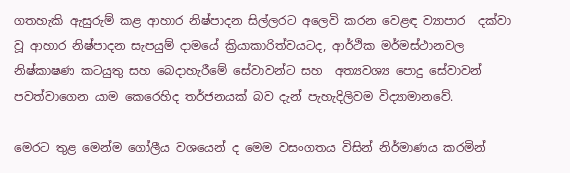ගතහැකි ඇසුරුම් කළ ආහාර නිෂ්පාදන සිල්ලරට අලෙවි කරන වෙළඳ ව්‍යාපාර  දක්වා වූ ආහාර නිෂ්පාදන සැපයුම් දාමයේ ක්‍රියාකාරිත්වයටද, ආර්ථික මර්මස්ථානවල නිෂ්කාෂණ කටයුතු සහ බෙදාහැරීමේ සේවාවන්ට සහ  අත්‍යවශ්‍ය පොදු සේවාවන් පවත්වාගෙන යාම කෙරෙහිද තර්ජනයක් බව දැන් පැහැදිලිවම විද්‍යාමානවේ.

මෙරට තුළ මෙන්ම ගෝලීය වශයෙන් ද මෙම වසංගතය විසින් නිර්මාණය කරමින්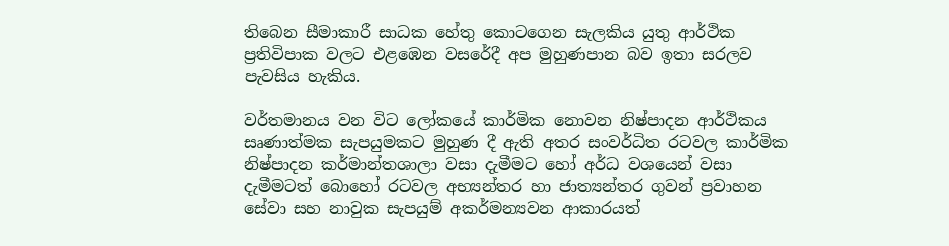තිබෙන සීමාකාරී සාධක හේතු කොටගෙන සැලකිය යුතු ආර්ථික ප්‍රතිවිපාක වලට එළඹෙන වසරේදී අප මුහුණපාන බව ඉතා සරලව පැවසිය හැකිය.

වර්තමානය වන විට ලෝකයේ කාර්මික නොවන නිෂ්පාදන ආර්ථිකය සෘණාත්මක සැපයුමකට මුහුණ දී ඇති අතර සංවර්ධිත රටවල කාර්මික නිෂ්පාදන කර්මාන්තශාලා වසා දැමීමට හෝ අර්ධ වශයෙන් වසා දැමීමටත් බොහෝ රටවල අභ්‍යන්තර හා ජාත්‍යන්තර ගුවන් ප්‍රවාහන සේවා සහ නාවුක සැපයුම් අකර්මන්‍යවන ආකාරයත්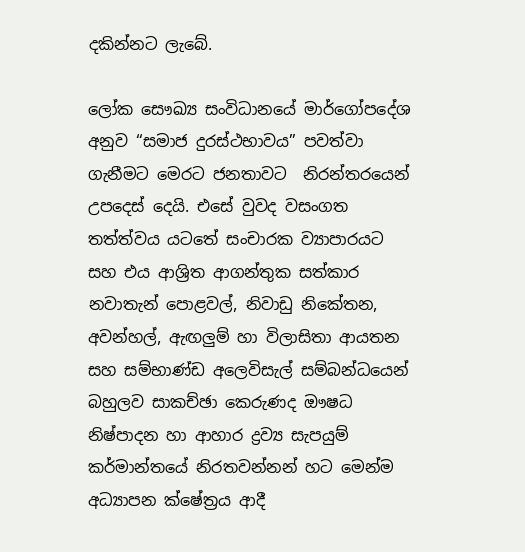දකින්නට ලැබේ.

ලෝක සෞඛ්‍ය සංවිධානයේ මාර්ගෝපදේශ අනුව “සමාජ දුරස්ථභාවය” පවත්වා ගැනීමට මෙරට ජනතාවට  නිරන්තරයෙන් උපදෙස් දෙයි. එසේ වුවද වසංගත තත්ත්වය යටතේ සංචාරක ව්‍යාපාරයට සහ එය ආශ්‍රිත ආගන්තුක සත්කාර නවාතැන් පොළවල්, නිවාඩු නිකේතන, අවන්හල්, ඇඟලුම් හා විලාසිතා ආයතන සහ සම්භාණ්ඩ අලෙවිසැල් සම්බන්ධයෙන් බහුලව සාකච්ඡා කෙරුණද ඖෂධ නිෂ්පාදන හා ආහාර ද්‍රව්‍ය සැපයුම් කර්මාන්තයේ නිරතවන්නන් හට මෙන්ම අධ්‍යාපන ක්ෂේත්‍රය ආදී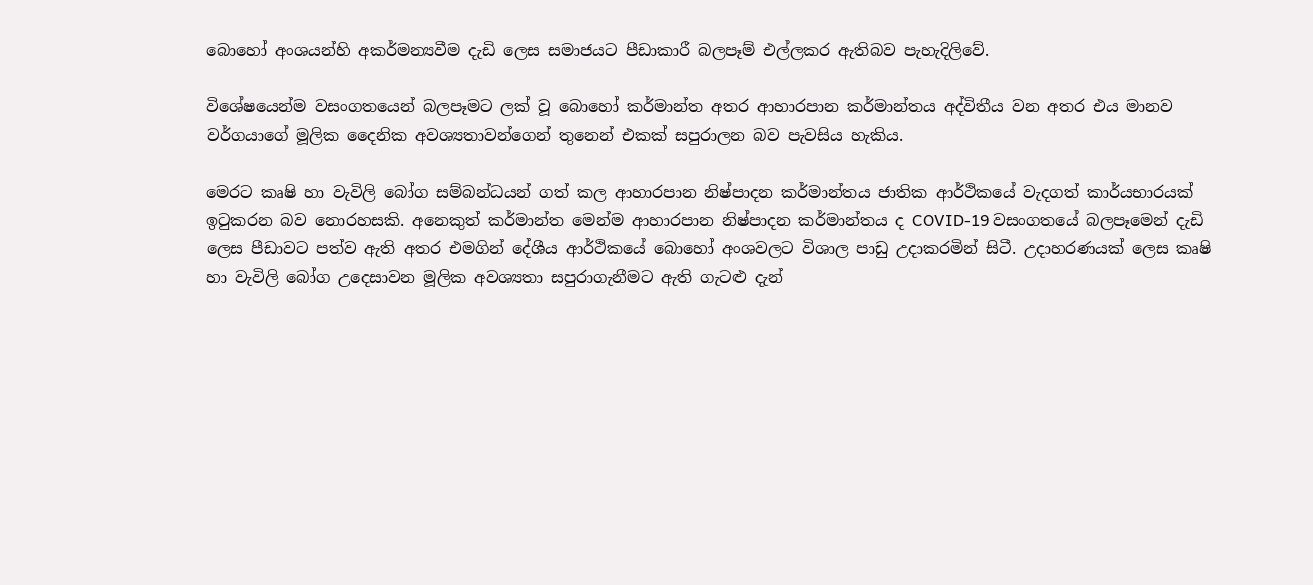බොහෝ අංශයන්හි අකර්මන්‍යවීම දැඩි ලෙස සමාජයට පීඩාකාරී බලපෑම් එල්ලකර ඇතිබව පැහැදිලිවේ.

විශේෂයෙන්ම වසංගතයෙන් බලපෑමට ලක් වූ බොහෝ කර්මාන්ත අතර ආහාරපාන කර්මාන්තය අද්විතීය වන අතර එය මානව වර්ගයාගේ මූලික දෛනික අවශ්‍යතාවන්ගෙන් තුනෙන් එකක් සපුරාලන බව පැවසිය හැකිය.

මෙරට කෘෂි හා වැවිලි බෝග සම්බන්ධයන් ගත් කල ආහාරපාන නිෂ්පාදන කර්මාන්තය ජාතික ආර්ථිකයේ වැදගත් කාර්යභාරයක් ඉටුකරන බව නොරහසකි. අනෙකුත් කර්මාන්ත මෙන්ම ආහාරපාන නිෂ්පාදන කර්මාන්තය ද COVID-19 වසංගතයේ බලපෑමෙන් දැඩි ලෙස පීඩාවට පත්ව ඇති අතර එමගින් දේශීය ආර්ථිකයේ බොහෝ අංශවලට විශාල පාඩු උදාකරමින් සිටී. උදාහරණයක් ලෙස කෘෂි හා වැවිලි බෝග උදෙසාවන මූලික අවශ්‍යතා සපුරාගැනීමට ඇති ගැටළු දැන්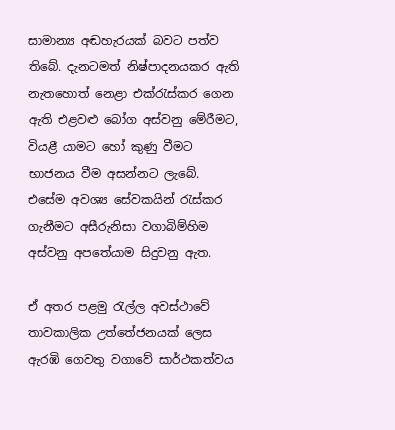සාමාන්‍ය අඬහැරයක් බවට පත්ව තිබේ. දැනටමත් නිෂ්පාදනයකර ඇති නැතහොත් නෙළා එක්රැස්කර ගෙන ඇති එළවළු බෝග අස්වනු මේරීමට, වියළී යාමට හෝ කුණු වීමට භාජනය වීම අසන්නට ලැබේ. එසේම අවශ්‍ය සේවකයින් රැස්කර ගැනීමට අසීරුනිසා වගාබිම්හිම අස්වනු අපතේයාම සිදුවනු ඇත.

ඒ අතර පළමු රැල්ල අවස්ථාවේ තාවකාලික උත්තේජනයක් ලෙස ඇරඹි ගෙවතු වගාවේ සාර්ථකත්වය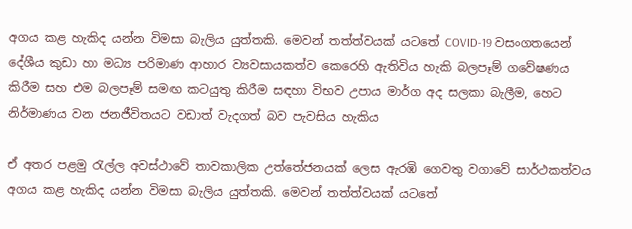අගය කළ හැකිද යන්න විමසා බැලිය යුත්තකි. මෙවන් තත්ත්වයක් යටතේ COVID-19 වසංගතයෙන් දේශීය කුඩා හා මධ්‍ය පරිමාණ ආහාර ව්‍යවසායකත්ව කෙරෙහි ඇතිවිය හැකි බලපෑම් ගවේෂණය කිරීම සහ එම බලපෑම් සමඟ කටයුතු කිරීම සඳහා විභව උපාය මාර්ග අද සලකා බැලීම, හෙට නිර්මාණය වන ජනජීවිතයට වඩාත් වැදගත් බව පැවසිය හැකිය

ඒ අතර පළමු රැල්ල අවස්ථාවේ තාවකාලික උත්තේජනයක් ලෙස ඇරඹි ගෙවතු වගාවේ සාර්ථකත්වය අගය කළ හැකිද යන්න විමසා බැලිය යුත්තකි. මෙවන් තත්ත්වයක් යටතේ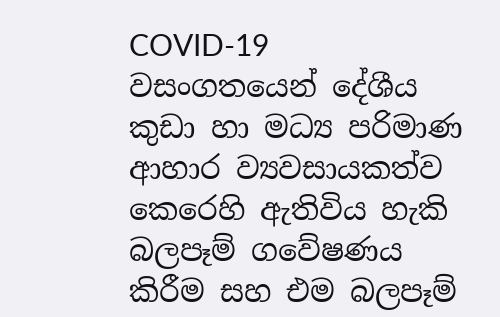COVID-19 වසංගතයෙන් දේශීය කුඩා හා මධ්‍ය පරිමාණ ආහාර ව්‍යවසායකත්ව කෙරෙහි ඇතිවිය හැකි බලපෑම් ගවේෂණය කිරීම සහ එම බලපෑම්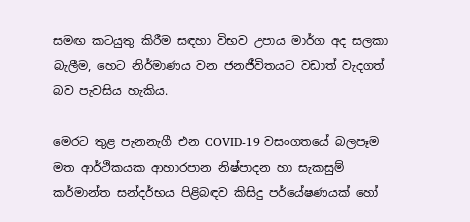සමඟ කටයුතු කිරීම සඳහා විභව උපාය මාර්ග අද සලකා බැලීම, හෙට නිර්මාණය වන ජනජීවිතයට වඩාත් වැදගත් බව පැවසිය හැකිය.

මෙරට තුළ පැනනැගී එන COVID-19 වසංගතයේ බලපෑම මත ආර්ථිකයක ආහාරපාන නිෂ්පාදන හා සැකසුම් කර්මාන්ත සන්දර්භය පිළිබඳව කිසිදු පර්යේෂණයක් හෝ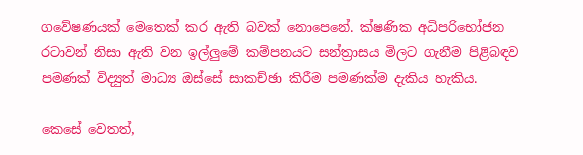ගවේෂණයක් මෙතෙක් කර ඇති බවක් නොපෙනේ. ක්ෂණික අධිපරිභෝජන රටාවන් නිසා ඇති වන ඉල්ලුමේ කම්පනයට සන්ත්‍රාසය මිලට ගැනීම පිළිබඳව පමණක් විද්‍යුත් මාධ්‍ය ඔස්සේ සාකච්ඡා කිරීම පමණක්ම දැකිය හැකිය.

කෙසේ වෙතත්,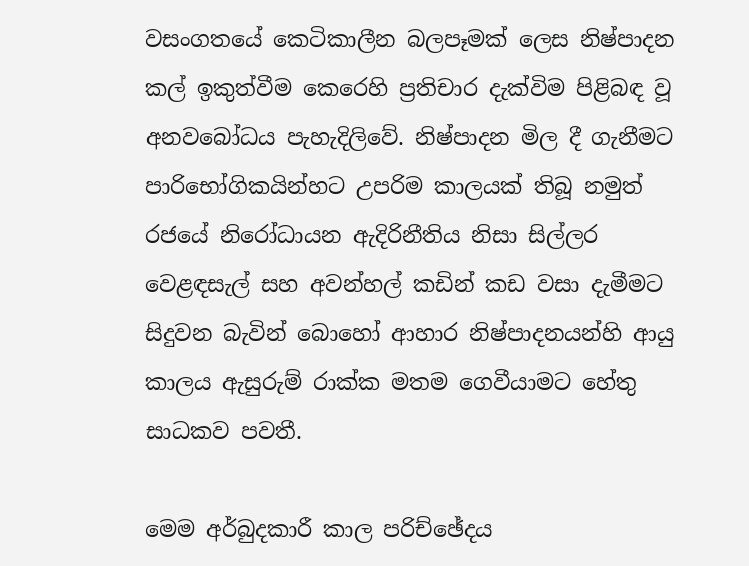වසංගතයේ කෙටිකාලීන බලපෑමක් ලෙස නිෂ්පාදන කල් ඉකුත්වීම කෙරෙහි ප්‍රතිචාර දැක්විම පිළිබඳ වූ අනවබෝධය පැහැදිලිවේ. නිෂ්පාදන මිල දී ගැනීමට පාරිභෝගිකයින්හට උපරිම කාලයක් තිබූ නමුත් රජයේ නිරෝධායන ඇදිරිනීතිය නිසා සිල්ලර වෙළඳසැල් සහ අවන්හල් කඩින් කඩ වසා දැමීමට සිදුවන බැවින් බොහෝ ආහාර නිෂ්පාදනයන්හි ආයු කාලය ඇසුරුම් රාක්ක මතම ගෙවීයාමට හේතු සාධකව පවතී.

මෙම අර්බුදකාරී කාල පරිච්ඡේදය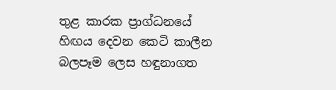තුළ කාරක ප්‍රාග්ධනයේ හිඟය දෙවන කෙටි කාලීන බලපෑම ලෙස හඳුනාගත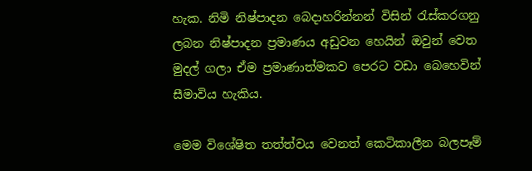හැක. නිමි නිෂ්පාදන බෙදාහරින්නන් විසින් රැස්කරගනු ලබන නිෂ්පාදන ප්‍රමාණය අඩුවන හෙයින් ඔවුන් වෙත මුදල් ගලා ඒම ප්‍රමාණාත්මකව පෙරට වඩා බෙහෙවින් සීමාවිය හැකිය.

මෙම විශේෂිත තත්ත්වය වෙනත් කෙටිකාලීන බලපෑම්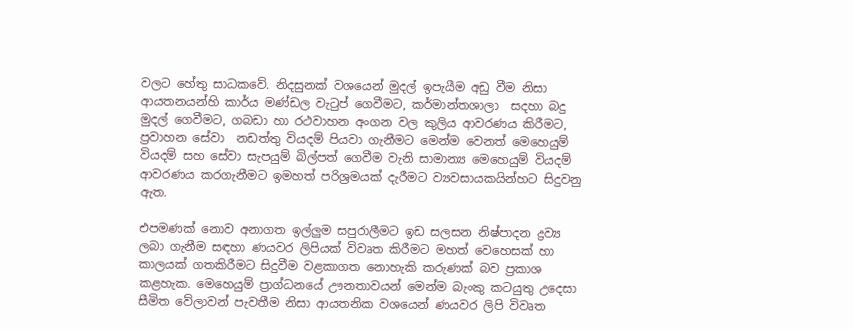වලට හේතු සාධකවේ. නිදසුනක් වශයෙන් මුදල් ඉපැයීම අඩු වීම නිසා ආයතනයන්හි කාර්ය මණ්ඩල වැටුප් ගෙවීමට, කර්මාන්තශාලා  සදහා බදු මුදල් ගෙවීමට, ගබඩා හා රථවාහන අංගන වල කුලිය ආවරණය කිරීමට, ප්‍රවාහන සේවා  නඩත්තු වියදම් පියවා ගැනීමට මෙන්ම වෙනත් මෙහෙයුම් වියදම් සහ සේවා සැපයුම් බිල්පත් ගෙවීම වැනි සාමාන්‍ය මෙහෙයුම් වියදම් ආවරණය කරගැනීමට ඉමහත් පරිශ්‍රමයක් දැරීමට ව්‍යවසායකයින්හට සිදුවනු ඇත.

එපමණක් නොව අනාගත ඉල්ලුම සපුරාලීමට ඉඩ සලසන නිෂ්පාදන ද්‍රව්‍ය ලබා ගැනීම සඳහා ණයවර ලිපියක් විවෘත කිරීමට මහත් වෙහෙසක් හා කාලයක් ගතකිරීමට සිදුවීම වළකාගත නොහැකි කරුණක් බව ප්‍රකාශ කළහැක. මෙහෙයුම් ප්‍රාග්ධනයේ ඌනතාවයන් මෙන්ම බැංකු කටයුතු උදෙසා සීමිත වේලාවන් පැවතීම නිසා ආයතනික වශයෙන් ණයවර ලිපි විවෘත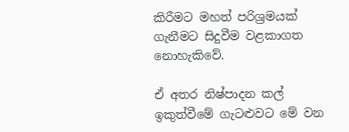කිරීමට මහත් පරිශ්‍රමයක් ගැනීමට සිදුවීම වළකාගත නොහැකිවේ.

ඒ අතර නිෂ්පාදන කල් ඉකුත්වීමේ ගැටළුවට මේ වන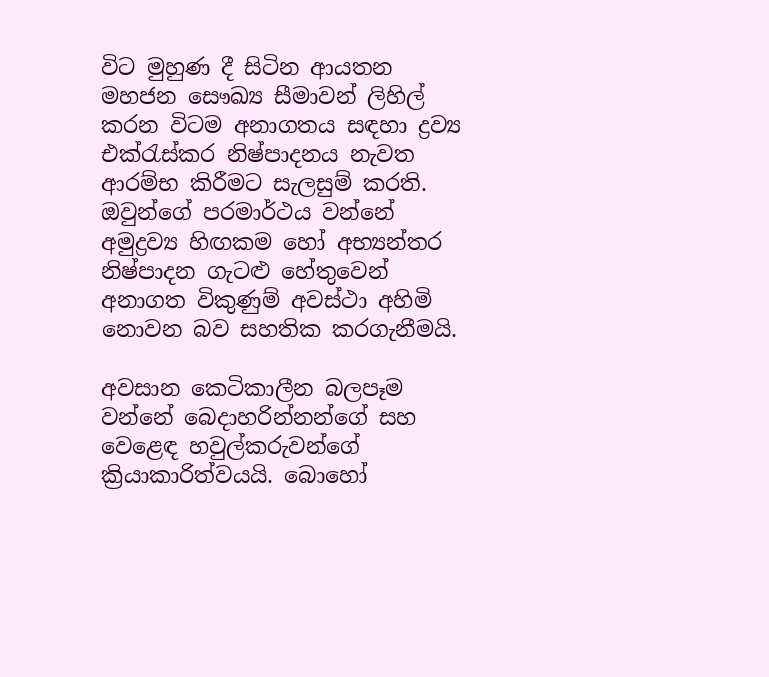විට මුහුණ දී සිටින ආයතන මහජන සෞඛ්‍ය සීමාවන් ලිහිල් කරන විටම අනාගතය සඳහා ද්‍රව්‍ය එක්රැස්කර නිෂ්පාදනය නැවත ආරම්භ කිරීමට සැලසුම් කරති. ඔවුන්ගේ පරමාර්ථය වන්නේ අමුද්‍රව්‍ය හිඟකම හෝ අභ්‍යන්තර නිෂ්පාදන ගැටළු හේතුවෙන් අනාගත විකුණුම් අවස්ථා අහිමි නොවන බව සහතික කරගැනීමයි.

අවසාන කෙටිකාලීන බලපෑම වන්නේ බෙදාහරින්නන්ගේ සහ වෙළෙඳ හවුල්කරුවන්ගේ ක්‍රියාකාරිත්වයයි. බොහෝ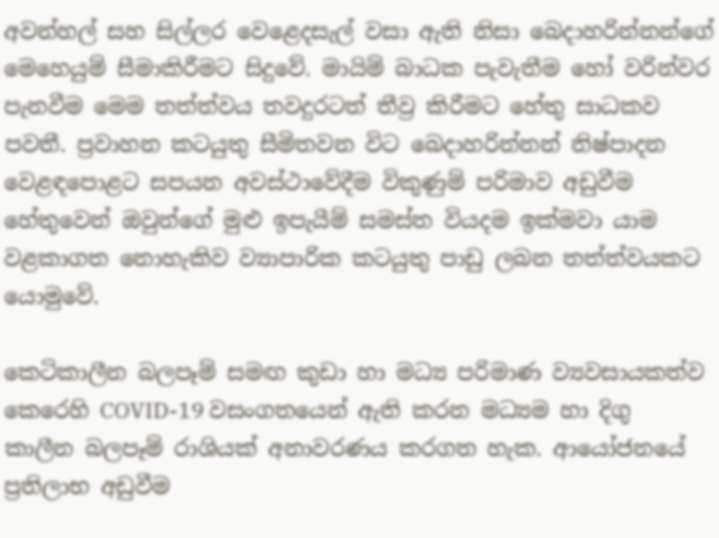අවන්හල් සහ සිල්ලර වෙළෙදසැල් වසා ඇති නිසා බෙදාහරින්නන්ගේ මෙහෙයුම් සීමාකිරීමට සිදුවේ. මායිම් බාධක පැවැතීම හෝ වරින්වර පැනවීම මෙම තත්ත්වය තවදුරටත් තීව්‍ර කිරීමට හේතු සාධකව පවතී. ප්‍රවාහන කටයුතු සීමිතවන විට බෙදාහරින්නන් නිෂ්පාදන වෙළඳපොළට සපයන අවස්ථාවේදීම විකුණුම් පරිමාව අඩුවීම හේතුවෙන් ඔවුන්ගේ මුළු ඉපැයීම් සමස්ත වියදම ඉක්මවා යාම වළකාගත නොහැකිව ව්‍යාපාරික කටයුතු පාඩු ලබන තත්ත්වයකට යොමුවේ.

කෙටිකාලීන බලපෑම් සමඟ කුඩා හා මධ්‍ය පරිමාණ ව්‍යවසායකත්ව කෙරෙහි COVID-19 වසංගතයෙන් ඇති කරන මධ්‍යම හා දිගු කාලීන බලපෑම් රාශියක් අනාවරණය කරගත හැක. ආයෝජනයේ ප්‍රතිලාභ අඩුවීම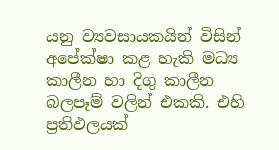යනු ව්‍යවසායකයින් විසින් අපේක්ෂා කළ හැකි මධ්‍ය කාලීන හා දිගු කාලීන බලපෑම් වලින් එකකි. එහි ප්‍රතිඵලයක්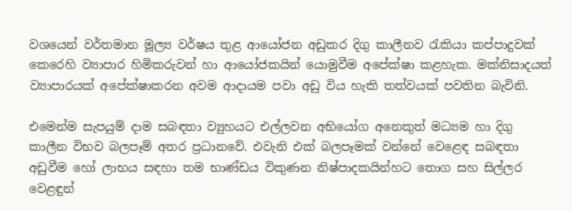වශයෙන් වර්තමාන මූල්‍ය වර්ෂය තුළ ආයෝජන අඩුකර දිගු කාලීනව රැකියා කප්පාදුවක් කෙරෙහි ව්‍යාපාර හිමිකරුවන් හා ආයෝජකයින් යොමුවීම අපේක්ෂා කළහැක. මක්නිසාදයත් ව්‍යාපාරයක් අපේක්ෂාකරන අවම ආදායම පවා අඩු විය හැකි තත්වයක් පවතින බැවිනි.

එමෙන්ම සැපයුම් දාම සබඳතා ව්‍යුහයට එල්ලවන අභියෝග අනෙකුත් මධ්‍යම හා දිගු කාලීන විභව බලපෑම් අතර ප්‍රධානවේ. එවැනි එක් බලපෑමක් වන්නේ වෙළෙඳ සබඳතා අඩුවීම හෝ ලාභය සඳහා තම භාණ්ඩය විකුණන නිෂ්පාදකයින්හට තොග සහ සිල්ලර වෙළඳුන්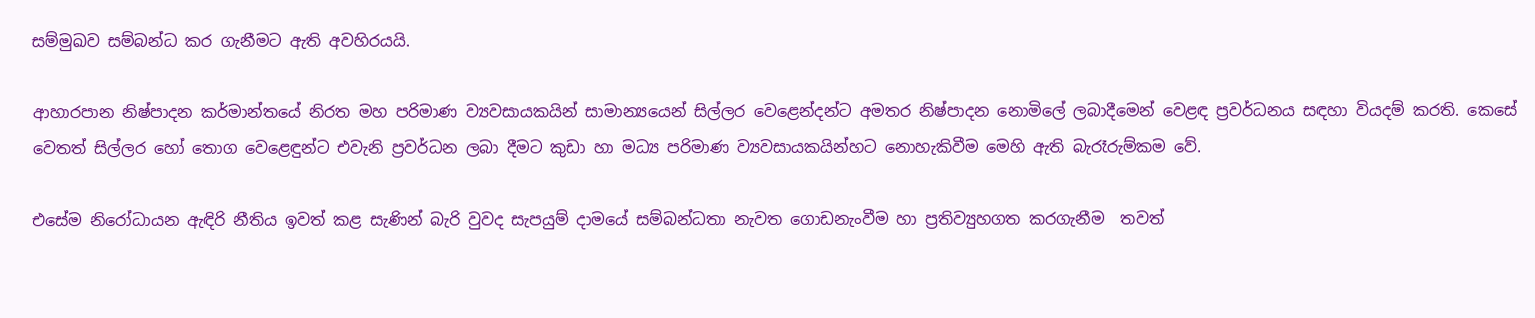සම්මුඛව සම්බන්ධ කර ගැනීමට ඇති අවහිරයයි.

ආහාරපාන නිෂ්පාදන කර්මාන්තයේ නිරත මහ පරිමාණ ව්‍යවසායකයින් සාමාන්‍යයෙන් සිල්ලර වෙළෙන්දන්ට අමතර නිෂ්පාදන නොමිලේ ලබාදීමෙන් වෙළඳ ප්‍රවර්ධනය සඳහා වියදම් කරති. කෙසේ වෙතත් සිල්ලර හෝ තොග වෙළෙඳුන්ට එවැනි ප්‍රවර්ධන ලබා දීමට කුඩා හා මධ්‍ය පරිමාණ ව්‍යවසායකයින්හට නොහැකිවීම මෙහි ඇති බැරෑරුම්කම වේ.

එසේම නිරෝධායන ඇඳිරි නීතිය ඉවත් කළ සැණින් බැරි වුවද සැපයුම් දාමයේ සම්බන්ධතා නැවත ගොඩනැංවීම හා ප්‍රතිව්‍යුහගත කරගැනීම  තවත්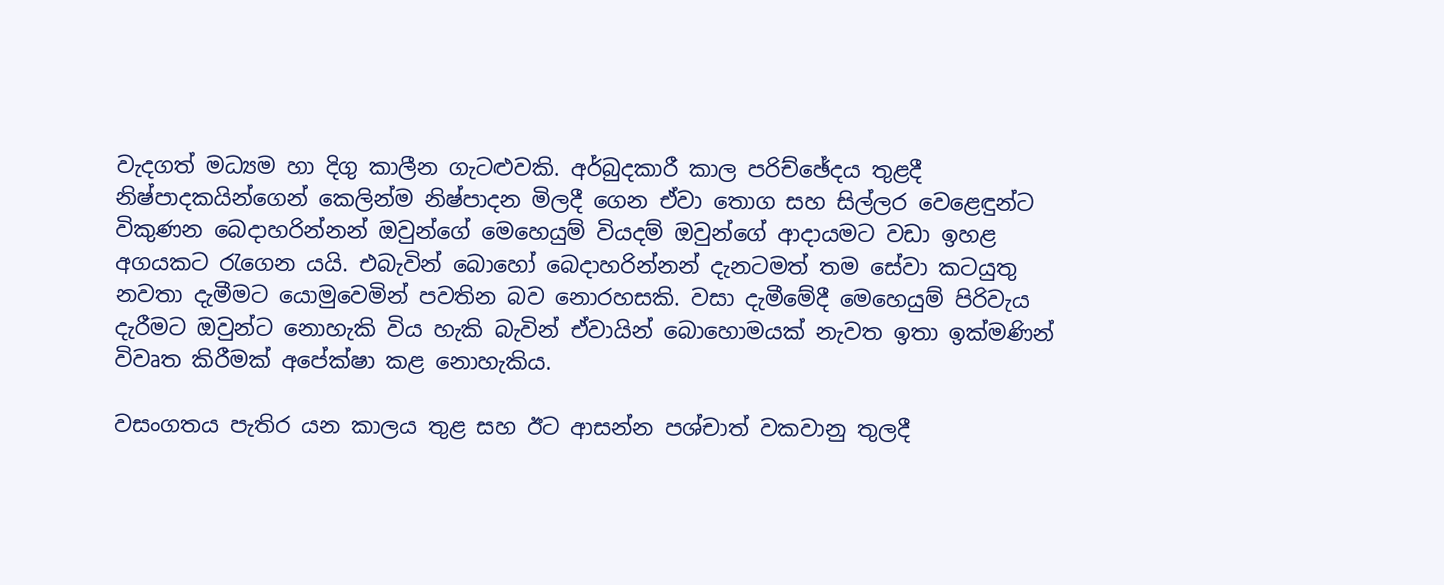වැදගත් මධ්‍යම හා දිගු කාලීන ගැටළුවකි. අර්බුදකාරී කාල පරිච්ඡේදය තුළදී නිෂ්පාදකයින්ගෙන් කෙලින්ම නිෂ්පාදන මිලදී ගෙන ඒවා තොග සහ සිල්ලර වෙළෙඳුන්ට විකුණන බෙදාහරින්නන් ඔවුන්ගේ මෙහෙයුම් වියදම් ඔවුන්ගේ ආදායමට වඩා ඉහළ අගයකට රැගෙන යයි. එබැවින් බොහෝ බෙදාහරින්නන් දැනටමත් තම සේවා කටයුතු නවතා දැමීමට යොමුවෙමින් පවතින බව නොරහසකි. වසා දැමීමේදී මෙහෙයුම් පිරිවැය දැරීමට ඔවුන්ට නොහැකි විය හැකි බැවින් ඒවායින් බොහොමයක් නැවත ඉතා ඉක්මණින් විවෘත කිරීමක් අපේක්ෂා කළ නොහැකිය.

වසංගතය පැතිර යන කාලය තුළ සහ ඊට ආසන්න පශ්චාත් වකවානු තුලදී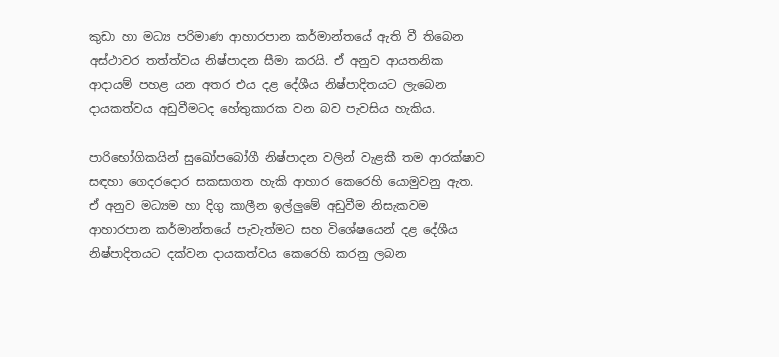කුඩා හා මධ්‍ය පරිමාණ ආහාරපාන කර්මාන්තයේ ඇති වී තිබෙන අස්ථාවර තත්ත්වය නිෂ්පාදන සීමා කරයි. ඒ අනුව ආයතනික ආදායම් පහළ යන අතර එය දළ දේශීය නිෂ්පාදිතයට ලැබෙන දායකත්වය අඩුවීමටද හේතුකාරක වන බව පැවසිය හැකිය.

පාරිභෝගිකයින් සුඛෝපබෝගී නිෂ්පාදන වලින් වැළකී තම ආරක්ෂාව සඳහා ගෙදරදොර සකසාගත හැකි ආහාර කෙරෙහි යොමුවනු ඇත. ඒ අනුව මධ්‍යම හා දිගු කාලීන ඉල්ලුමේ අඩුවීම නිසැකවම ආහාරපාන කර්මාන්තයේ පැවැත්මට සහ විශේෂයෙන් දළ දේශීය නිෂ්පාදිතයට දක්වන දායකත්වය කෙරෙහි කරනු ලබන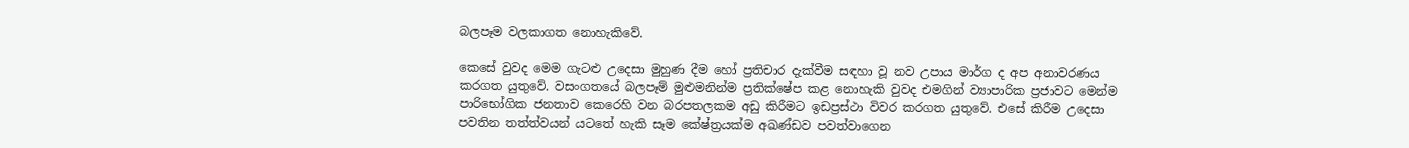බලපෑම වලකාගත නොහැකිවේ.

කෙසේ වුවද මෙම ගැටළු උදෙසා මුහුණ දීම හෝ ප්‍රතිචාර දැක්වීම සඳහා වූ නව උපාය මාර්ග ද අප අනාවරණය කරගත යුතුවේ. වසංගතයේ බලපෑම් මුළුමනින්ම ප්‍රතික්ෂේප කළ නොහැකි වුවද එමගින් ව්‍යාපාරික ප්‍රජාවට මෙන්ම පාරිභෝගික ජනතාව කෙරෙහි වන බරපතලකම අඩු කිරීමට ඉඩප්‍රස්ථා විවර කරගත යුතුවේ. එසේ කිරීම උදෙසා පවතින තත්ත්වයන් යටතේ හැකි සෑම කේෂ්ත්‍රයක්ම අඛණ්ඩව පවත්වාගෙන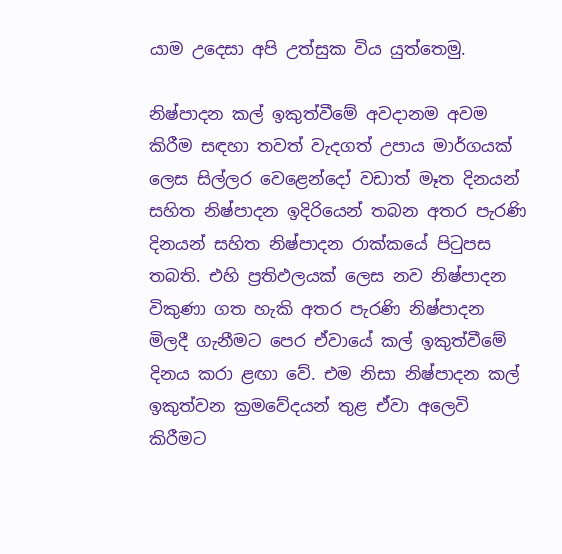යාම උදෙසා අපි උත්සුක විය යුත්තෙමු.

නිෂ්පාදන කල් ඉකුත්වීමේ අවදානම අවම කිරීම සඳහා තවත් වැදගත් උපාය මාර්ගයක් ලෙස සිල්ලර වෙළෙන්දෝ වඩාත් මෑත දිනයන් සහිත නිෂ්පාදන ඉදිරියෙන් තබන අතර පැරණි දිනයන් සහිත නිෂ්පාදන රාක්කයේ පිටුපස තබති. එහි ප්‍රතිඵලයක් ලෙස නව නිෂ්පාදන විකුණා ගත හැකි අතර පැරණි නිෂ්පාදන මිලදී ගැනීමට පෙර ඒවායේ කල් ඉකුත්වීමේ දිනය කරා ළඟා වේ. එම නිසා නිෂ්පාදන කල් ඉකුත්වන ක්‍රමවේදයන් තුළ ඒවා අලෙවි කිරීමට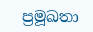ප්‍රමූඛතා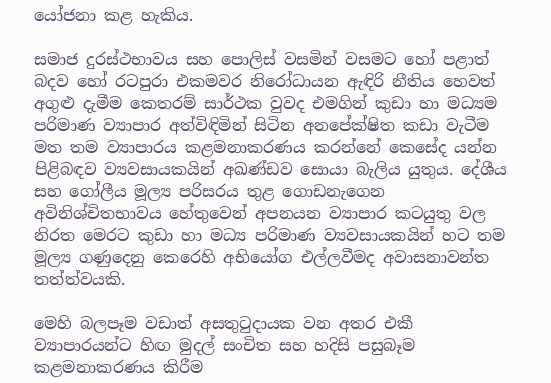යෝජනා කළ හැකිය.

සමාජ දුරස්ථභාවය සහ පොලිස් වසමින් වසමට හෝ පළාත් බදව හෝ රටපුරා එකමවර නිරෝධායන ඇඳිරි නීතිය හෙවත් අගුළු දැමීම කෙතරම් සාර්ථක වුවද එමගින් කුඩා හා මධ්‍යම පරිමාණ ව්‍යාපාර අත්විඳිමින් සිටින අනපේක්ෂිත කඩා වැටීම මත තම ව්‍යාපාරය කළමනාකරණය කරන්නේ කෙසේද යන්න පිළිබඳව ව්‍යවසායකයින් අඛණ්ඩව සොයා බැලිය යුතුය. දේශීය සහ ගෝලීය මූල්‍ය පරිසරය තුළ ගොඩනැගෙන අවිනිශ්චිතභාවය හේතුවෙන් අපනයන ව්‍යාපාර කටයුතු වල නිරත මෙරට කුඩා හා මධ්‍ය පරිමාණ ව්‍යවසායකයින් හට තම මූල්‍ය ගණුදෙනු කෙරෙහි අභියෝග එල්ලවීමද අවාසනාවන්ත තත්ත්වයකි.

මෙහි බලපෑම වඩාත් අසතුටුදායක වන අතර එකී ව්‍යාපාරයන්ට හිඟ මුදල් සංචිත සහ හදිසි පසුබෑම කළමනාකරණය කිරීම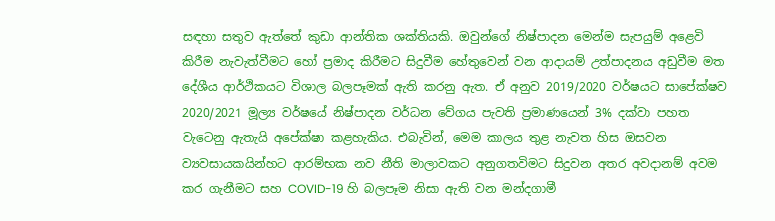සඳහා සතුව ඇත්තේ කුඩා ආන්තික ශක්තියකි. ඔවුන්ගේ නිෂ්පාදන මෙන්ම සැපයුම් අළෙවි කිරීම නැවැත්වීමට හෝ ප්‍රමාද කිරීමට සිදුවීම හේතුවෙන් වන ආදායම් උත්පාදනය අඩුවීම මත දේශීය ආර්ථිකයට විශාල බලපෑමක් ඇති කරනු ඇත. ඒ අනුව 2019/2020 වර්ෂයට සාපේක්ෂව 2020/2021 මූල්‍ය වර්ෂයේ නිෂ්පාදන වර්ධන වේගය පැවති ප්‍රමාණයෙන් 3% දක්වා පහත වැටෙනු ඇතැයි අපේක්ෂා කළහැකිය. එබැවින්, මෙම කාලය තුළ නැවත හිස ඔසවන ව්‍යවසායකයින්හට ආරම්භක නව නීති මාලාවකට අනුගතවිමට සිදුවන අතර අවදානම් අවම කර ගැනීමට සහ COVID-19 හි බලපෑම නිසා ඇති වන මන්දගාමී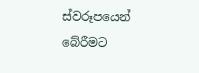ස්වරූපයෙන් බේරීමට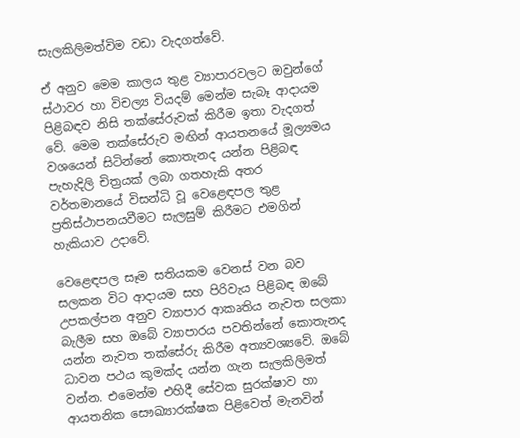සැලකිලිමත්විම වඩා වැදගත්වේ.

ඒ අනුව මෙම කාලය තුළ ව්‍යාපාරවලට ඔවුන්ගේ ස්ථාවර හා විචල්‍ය වියදම් මෙන්ම සැබෑ ආදායම පිළිබඳව නිසි තක්සේරුවක් කිරීම ඉතා වැදගත් වේ. මෙම තක්සේරුව මඟින් ආයතනයේ මූල්‍යමය වශයෙන් සිටින්නේ කොතැනද යන්න පිළිබඳ පැහැදිලි චිත්‍රයක් ලබා ගතහැකි අතර වර්තමානයේ විසන්ධි වූ වෙළෙඳපල තුළ ප්‍රතිස්ථාපනයවීමට සැලසුම් කිරීමට එමගින් හැකියාව උදාවේ.

වෙළෙඳපල සෑම සතියකම වෙනස් වන බව සලකන විට ආදායම සහ පිරිවැය පිළිබඳ ඔබේ උපකල්පන අනුව ව්‍යාපාර ආකෘතිය නැවත සලකා බැලීම සහ ඔබේ ව්‍යාපාරය පවතින්නේ කොතැනද යන්න නැවත තක්සේරු කිරීම අත්‍යවශ්‍යවේ. ඔබේ ධාවන පථය කුමක්ද යන්න ගැන සැලකිලිමත් වන්න. එමෙන්ම එහිදී සේවක සුරක්ෂාව හා ආයතනික සෞඛ්‍යාරක්ෂක පිළිවෙත් මැනවින්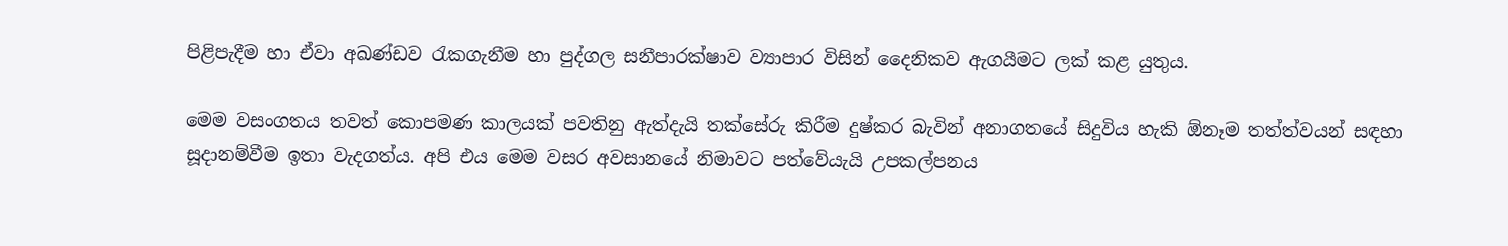පිළිපැදීම හා ඒවා අඛණ්ඩව රැකගැනීම හා පුද්ගල සනීපාරක්ෂාව ව්‍යාපාර විසින් දෛනිකව ඇගයීමට ලක් කළ යුතුය.

මෙම වසංගතය තවත් කොපමණ කාලයක් පවතිනු ඇත්දැයි තක්සේරු කිරීම දුෂ්කර බැවින් අනාගතයේ සිදුවිය හැකි ඕනෑම තත්ත්වයන් සඳහා සූදානම්වීම ඉතා වැදගත්ය. අපි එය මෙම වසර අවසානයේ නිමාවට පත්වේයැයි උපකල්පනය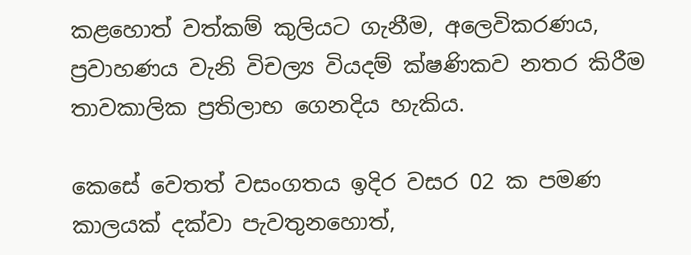කළහොත් වත්කම් කුලියට ගැනීම, අලෙවිකරණය, ප්‍රවාහණය වැනි විචල්‍ය වියදම් ක්ෂණිකව නතර කිරීම තාවකාලික ප්‍රතිලාභ ගෙනදිය හැකිය.

කෙසේ වෙතත් වසංගතය ඉදිර වසර 02 ක පමණ කාලයක් දක්වා පැවතුනහොත්,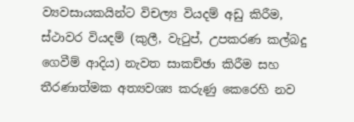ව්‍යවසායකයින්ට විචල්‍ය වියදම් අඩු කිරීම, ස්ථාවර වියදම් (කුලී, වැටුප්, උපකරණ කල්බදු ගෙවීම් ආදිය) නැවත සාකච්ඡා කිරීම සහ තීරණාත්මක අත්‍යවශ්‍ය කරුණු කෙරෙහි නව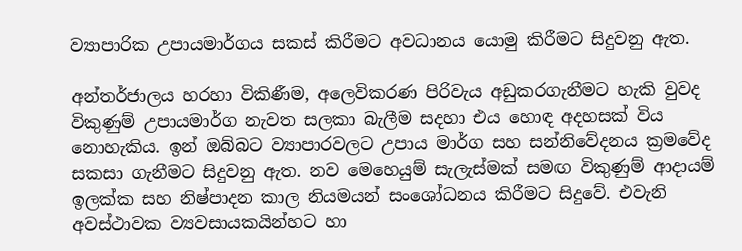ව්‍යාපාරික උපායමාර්ගය සකස් කිරීමට අවධානය යොමු කිරීමට සිදුවනු ඇත.

අන්තර්ජාලය හරහා විකිණීම, අලෙවිකරණ පිරිවැය අඩුකරගැනීමට හැකි වුවද  විකුණුම් උපායමාර්ග නැවත සලකා බැලීම සදහා එය හොඳ අදහසක් විය නොහැකිය. ඉන් ඔබ්බට ව්‍යාපාරවලට උපාය මාර්ග සහ සන්නිවේදනය ක්‍රමවේද සකසා ගැනීමට සිදුවනු ඇත. නව මෙහෙයුම් සැලැස්මක් සමඟ විකුණුම් ආදායම් ඉලක්ක සහ නිෂ්පාදන කාල නියමයන් සංශෝධනය කිරීමට සිදුවේ. එවැනි අවස්ථාවක ව්‍යවසායකයින්හට හා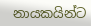නායකයින්ට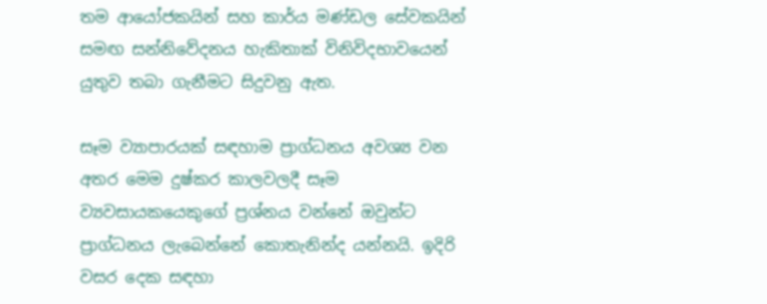තම ආයෝජකයින් සහ කාර්ය මණ්ඩල සේවකයින් සමඟ සන්නිවේදනය හැකිතාක් විනිවිදභාවයෙන් යුතුව තබා ගැනීමට සිදුවනු ඇත.

සෑම ව්‍යාපාරයක් සඳහාම ප්‍රාග්ධනය අවශ්‍ය වන අතර මෙම දුෂ්කර කාලවලදී සෑම ව්‍යවසායකයෙකුගේ ප්‍රශ්නය වන්නේ ඔවුන්ට ප්‍රාග්ධනය ලැබෙන්නේ කොතැනින්ද යන්නයි. ඉදිරි වසර දෙක සඳහා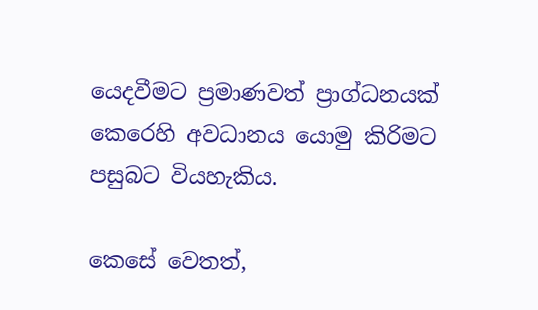යෙදවීමට ප්‍රමාණවත් ප්‍රාග්ධනයක් කෙරෙහි අවධානය යොමු කිරිමට පසුබට වියහැකිය.

කෙසේ වෙතත්,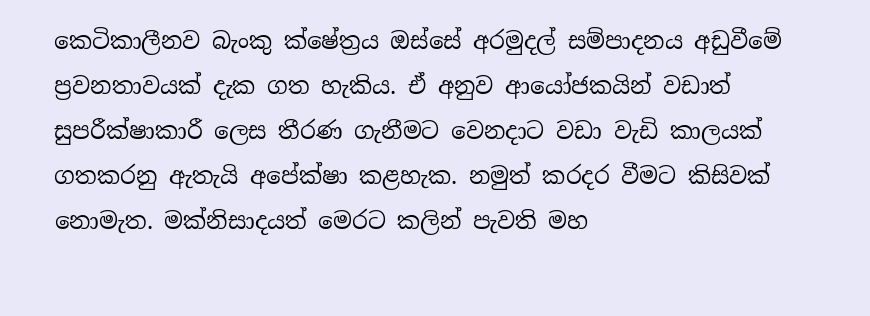කෙටිකාලීනව බැංකු ක්ෂේත්‍රය ඔස්සේ අරමුදල් සම්පාදනය අඩුවීමේ ප්‍රවනතාවයක් දැක ගත හැකිය. ඒ අනුව ආයෝජකයින් වඩාත් සුපරීක්ෂාකාරී ලෙස තීරණ ගැනීමට වෙනදාට වඩා වැඩි කාලයක් ගතකරනු ඇතැයි අපේක්ෂා කළහැක. නමුත් කරදර වීමට කිසිවක් නොමැත. මක්නිසාදයත් මෙරට කලින් පැවති මහ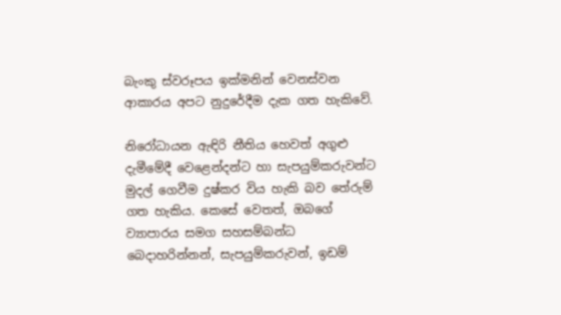බැංකු ස්වරූපය ඉක්මනින් වෙනස්වන ආකාරය අපට නුදුරේදීම දැක ගත හැකිවේ.

නිරෝධායන ඇඳිරි නීතිය හෙවත් අගුළු දැමීමේදී වෙළෙන්දන්ට හා සැපයුම්කරුවන්ට මුදල් ගෙවීම දුෂ්කර විය හැකි බව තේරුම් ගත හැකිය. කෙසේ වෙතත්, ඔබගේ ව්‍යාපාරය සමග සහසම්බන්ධ බෙදාහරින්නන්, සැපයුම්කරුවන්, ඉඩම්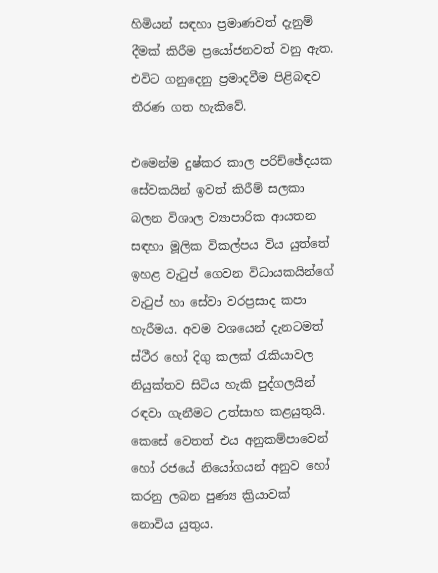හිමියන් සඳහා ප්‍රමාණවත් දැනුම් දීමක් කිරීම ප්‍රයෝජනවත් වනු ඇත. එවිට ගනුදෙනු ප්‍රමාදවීම පිළිබඳව තීරණ ගත හැකිවේ.

එමෙන්ම දුෂ්කර කාල පරිච්ඡේදයක සේවකයින් ඉවත් කිරීම් සලකා බලන විශාල ව්‍යාපාරික ආයතන සඳහා මූලික විකල්පය විය යුත්තේ ඉහළ වැටුප් ගෙවන විධායකයින්ගේ වැටුප් හා සේවා වරප්‍රසාද කපා හැරීමය. අවම වශයෙන් දැනටමත් ස්ථීර හෝ දිගු කලක් රැකියාවල නියුක්තව සිටිය හැකි පුද්ගලයින් රඳවා ගැනීමට උත්සාහ කළයුතුයි. කෙසේ වෙතත් එය අනුකම්පාවෙන් හෝ රජයේ නියෝගයන් අනුව හෝ කරනු ලබන පුණ්‍ය ක්‍රියාවක් නොවිය යුතුය.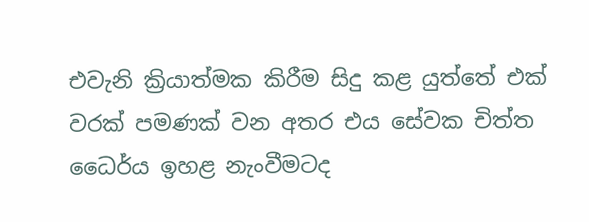එවැනි ක්‍රියාත්මක කිරීම සිදු කළ යුත්තේ එක් වරක් පමණක් වන අතර එය සේවක චිත්ත ධෛර්ය ඉහළ නැංවීමටද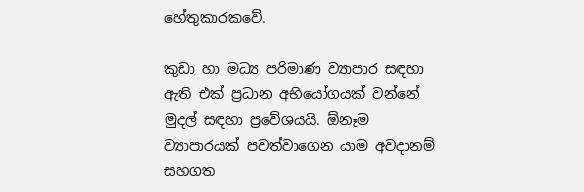හේතුකාරකවේ.

කුඩා හා මධ්‍ය පරිමාණ ව්‍යාපාර සඳහා ඇති එක් ප්‍රධාන අභියෝගයක් වන්නේ මුදල් සඳහා ප්‍රවේශයයි. ඕනෑම ව්‍යාපාරයක් පවත්වාගෙන යාම අවදානම් සහගත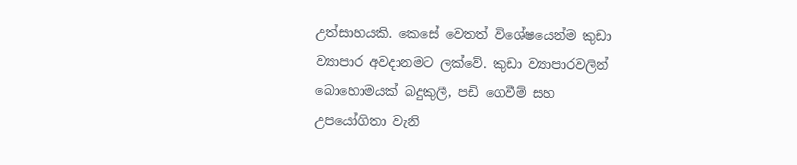උත්සාහයකි. කෙසේ වෙතත් විශේෂයෙන්ම කුඩා ව්‍යාපාර අවදානමට ලක්වේ. කුඩා ව්‍යාපාරවලින් බොහොමයක් බදුකුලී, පඩි ගෙවීම් සහ උපයෝගිතා වැනි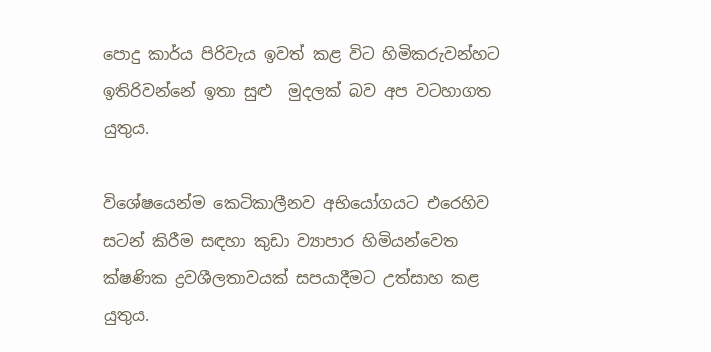පොදු කාර්ය පිරිවැය ඉවත් කළ විට හිමිකරුවන්හට ඉතිරිවන්නේ ඉතා සුළු  මුදලක් බව අප වටහාගත යුතුය.

විශේෂයෙන්ම කෙටිකාලීනව අභියෝගයට එරෙහිව සටන් කිරීම සඳහා කුඩා ව්‍යාපාර හිමියන්වෙත ක්ෂණික ද්‍රවශීලතාවයක් සපයාදීමට උත්සාහ කළ යුතුය.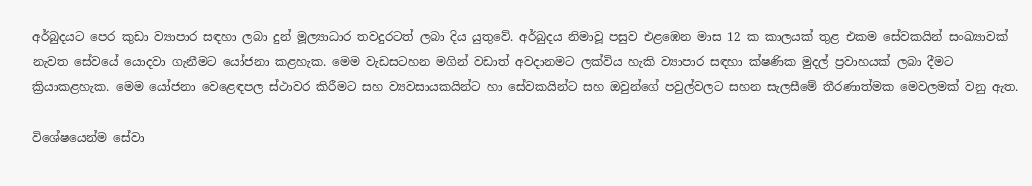අර්බුදයට පෙර කුඩා ව්‍යාපාර සඳහා ලබා දුන් මූල්‍යාධාර තවදුරටත් ලබා දිය යුතුවේ. අර්බුදය නිමාවූ පසුව එළඹෙන මාස 12 ක කාලයක් තුළ එකම සේවකයින් සංඛ්‍යාවක් නැවත සේවයේ යොදවා ගැනීමට යෝජනා කළහැක. මෙම වැඩසටහන මගින් වඩාත් අවදානමට ලක්විය හැකි ව්‍යාපාර සඳහා ක්ෂණික මුදල් ප්‍රවාහයක් ලබා දීමට ක්‍රියාකළහැක. මෙම යෝජනා වෙළෙඳපල ස්ථාවර කිරීමට සහ ව්‍යවසායකයින්ට හා සේවකයින්ට සහ ඔවුන්ගේ පවුල්වලට සහන සැලසීමේ තීරණාත්මක මෙවලමක් වනු ඇත.

විශේෂයෙන්ම සේවා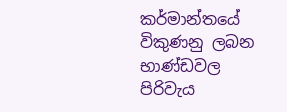කර්මාන්තයේ විකුණනු ලබන භාණ්ඩවල පිරිවැය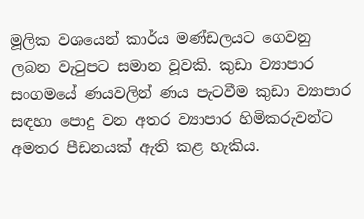මූලික වශයෙන් කාර්ය මණ්ඩලයට ගෙවනු ලබන වැටුපට සමාන වූවකි. කුඩා ව්‍යාපාර සංගමයේ ණයවලින් ණය පැටවීම කුඩා ව්‍යාපාර සඳහා පොදු වන අතර ව්‍යාපාර හිමිකරුවන්ට අමතර පීඩනයක් ඇති කළ හැකිය.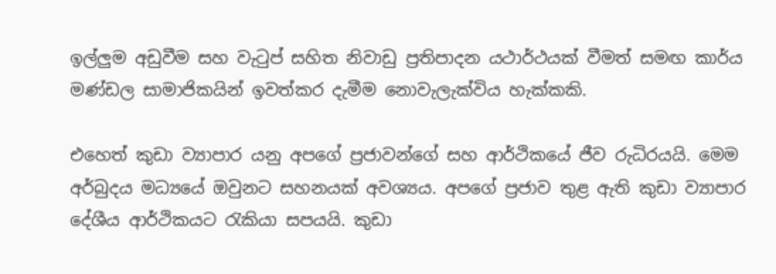ඉල්ලුම අඩුවීම සහ වැටුප් සහිත නිවාඩු ප්‍රතිපාදන යථාර්ථයක් වීමත් සමඟ කාර්ය මණ්ඩල සාමාජිකයින් ඉවත්කර දැමීම නොවැලැක්විය හැක්කකි.

එහෙත් කුඩා ව්‍යාපාර යනු අපගේ ප්‍රජාවන්ගේ සහ ආර්ථිකයේ ජීව රුධිරයයි. මෙම අර්බුදය මධ්‍යයේ ඔවුනට සහනයක් අවශ්‍යය. අපගේ ප්‍රජාව තුළ ඇති කුඩා ව්‍යාපාර දේශීය ආර්ථිකයට රැකියා සපයයි. කුඩා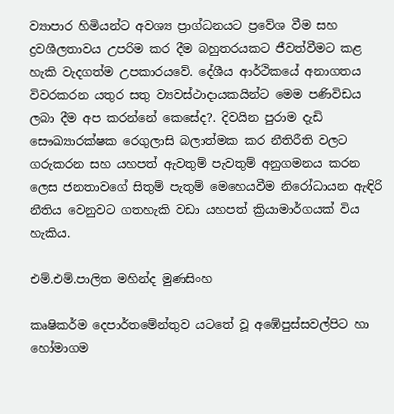ව්‍යාපාර හිමියන්ට අවශ්‍ය ප්‍රාග්ධනයට ප්‍රවේශ වීම සහ ද්‍රවශීලතාවය උපරිම කර දීම බහුතරයකට ජීවත්වීමට කළ හැකි වැදගත්ම උපකාරයවේ. දේශීය ආර්ථිකයේ අනාගතය විවරකරන යතුර සතු ව්‍යවස්ථාදායකයින්ට මෙම පණිවිඩය ලබා දීම අප කරන්නේ කෙසේද?. දිවයින පුරාම දැඩි සෞඛ්‍යාරක්ෂක රෙගුලාසි බලාත්මක කර නීතිරීති වලට ගරුකරන සහ යහපත් ඇවතුම් පැවතුම් අනුගමනය කරන ලෙස ජනතාවගේ සිතුම් පැතුම් මෙහෙයවීම නිරෝධායන ඇඳිරි නීතිය වෙනුවට ගතහැකි වඩා යහපත් ක්‍රියාමාර්ගයක් විය හැකිය.

එම්.එම්.පාලිත මහින්ද මුණසිංහ

කෘෂිකර්ම දෙපාර්තමේන්තුව යටතේ වූ අඹේපුස්සවල්පිට හා හෝමාගම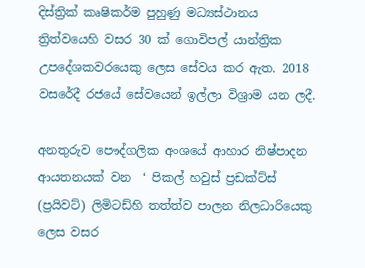දිස්ත්‍රික් කෘෂිකර්ම පුහුණු මධ්‍යස්ථානය ත්‍රිත්වයෙහි වසර 30 ක් ගොවිපල් යාන්ත්‍රික උපදේශකවරයෙකු ලෙස සේවය කර ඇත. 2018 වසරේදී රජයේ සේවයෙන් ඉල්ලා විශ්‍රාම යන ලදී.

අනතුරුව පෞද්ගලික අංශයේ ආහාර නිෂ්පාදන ආයතනයක් වන  ‘ පිකල් හවුස් ප්‍රඩක්ට්ස් (ප්‍රයිවට්) ලිමිටඩ්හි තත්ත්ව පාලන නිලධාරියෙකු ලෙස වසර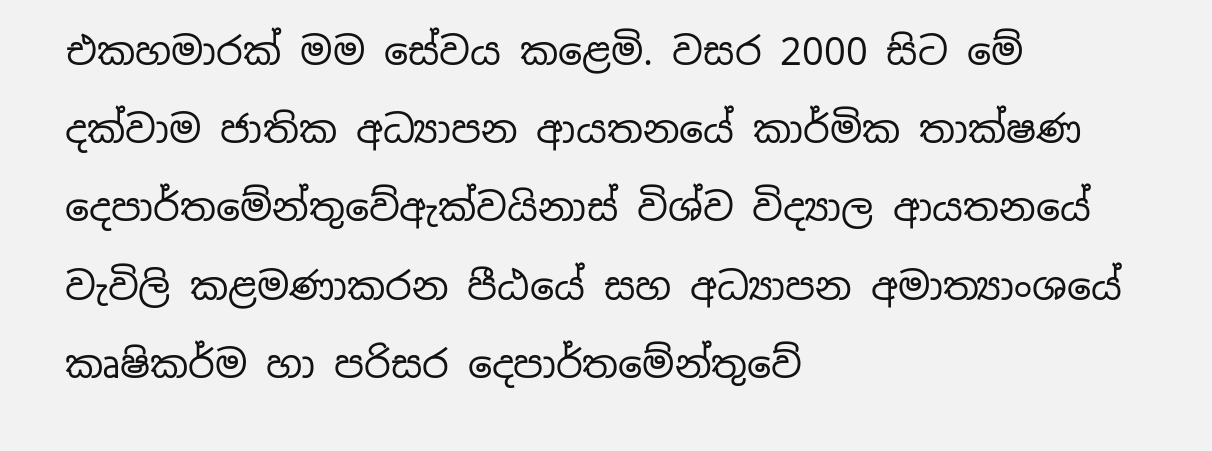එකහමාරක් මම සේවය කළෙමි. වසර 2000 සිට මේ දක්වාම ජාතික අධ්‍යාපන ආයතනයේ කාර්මික තාක්ෂණ දෙපාර්තමේන්තුවේඇක්වයිනාස් විශ්ව විද්‍යාල ආයතනයේ වැවිලි කළමණාකරන පීඨයේ සහ අධ්‍යාපන අමාත්‍යාංශයේ කෘෂිකර්ම හා පරිසර දෙපාර්තමේන්තුවේ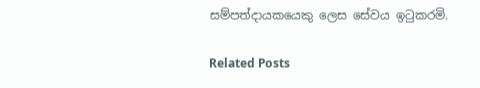සම්පත්දායකයෙකු ලෙස සේවය ඉටුකරමි.

Related Posts